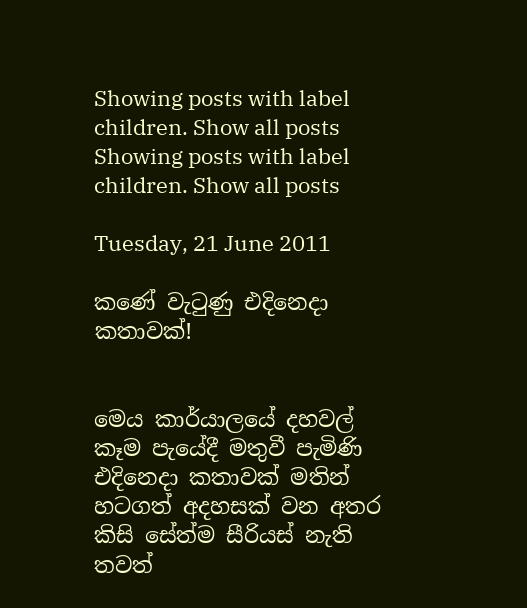Showing posts with label children. Show all posts
Showing posts with label children. Show all posts

Tuesday, 21 June 2011

කණේ වැටුණු එදිනෙදා කතාවක්!


මෙය කාර්යාලයේ දහවල් කෑම පැයේදී මතුවී පැමිණි එදිනෙදා කතාවක් මතින් හටගත් අදහසක් වන අතර කිසි සේත්ම සීරියස් නැති තවත්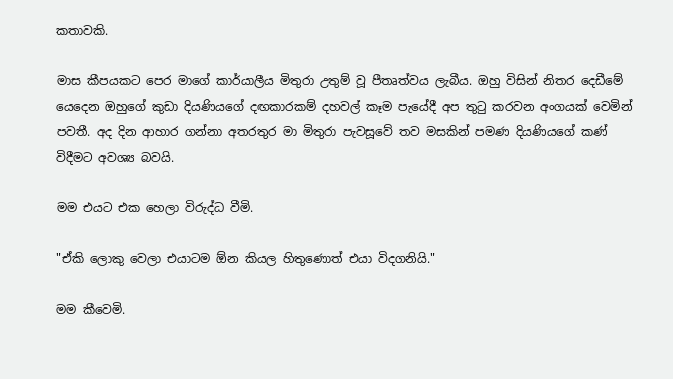කතාවකි.

මාස කීපයකට පෙර මාගේ කාර්යාලීය මිතුරා උතුම් වූ පීතෘත්වය ලැබීය. ඔහු විසින් නිතර දෙඩීමේ යෙදෙන ඔහුගේ කුඩා දියණියගේ දඟකාරකම් දහවල් කෑම පැයේදී අප තුටු කරවන අංගයක් වෙමින් පවතී. අද දින ආහාර ගන්නා අතරතුර මා මිතුරා පැවසූවේ තව මසකින් පමණ දියණියගේ කණ් විදීමට අවශ්‍ය බවයි.

මම එයට එක හෙලා විරුද්ධ වීමි.

"ඒකි ලොකු වෙලා එයාටම ඕන කියල හිතුණොත් එයා විදගනියි."

මම කීවෙමි.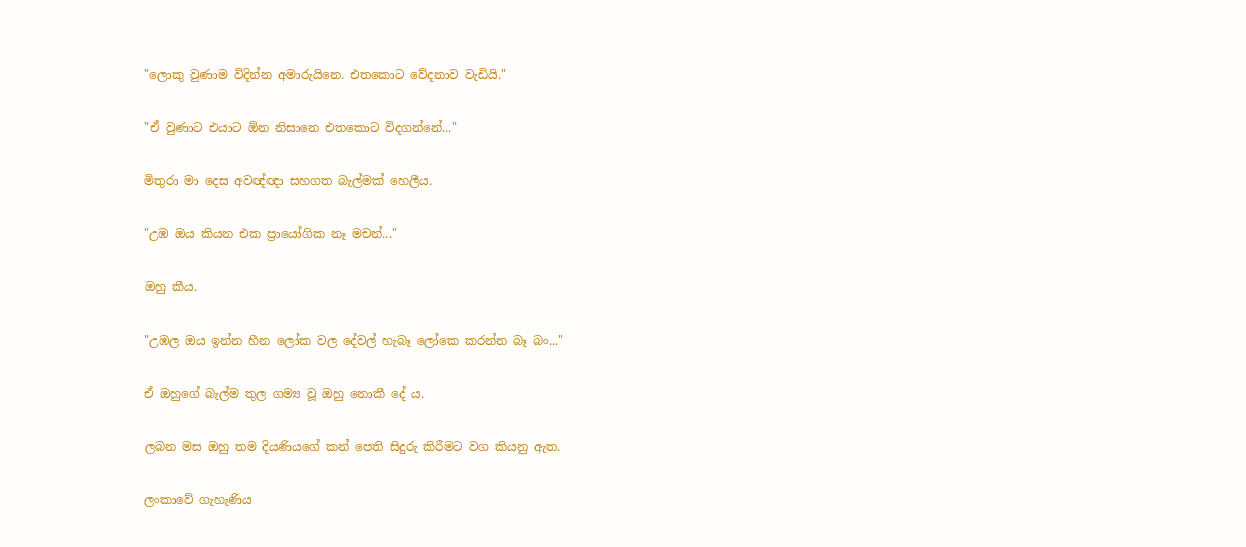"ලොකු වුණාම විදින්න අමාරුයිනෙ. එතකොට වේදනාව වැඩියි."

"ඒ වුණාට එයාට ඕන නිසානෙ එතකොට විදගන්නේ..."

මිතුරා මා දෙස අවඥ්ඥා සහගත බැල්මක් හෙලීය.

"උඹ ඔය කියන එක ප්‍රායෝගික නෑ මචන්..."

ඔහු කීය.

"උඹල ඔය ඉන්න හීන ලෝක වල දේවල් හැබෑ ලෝකෙ කරන්න බෑ බං..."

ඒ ඔහුගේ බැල්ම තුල ගම්‍ය වූ ඔහු නොකී දේ ය.

ලබන මස ඔහු තම දියණියගේ කන් පෙති සිදුරු කිරීමට වග කියනු ඇත.

ලංකාවේ ගැහැණිය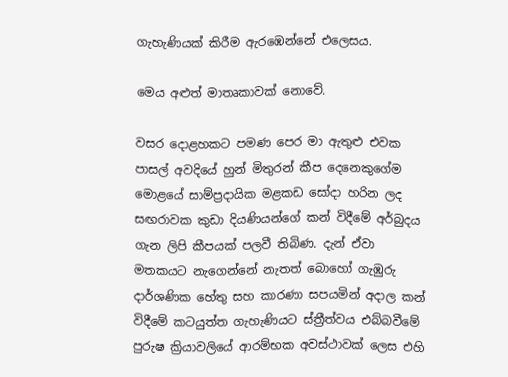ගැහැණියක් කිරීම ඇරඹෙන්නේ එලෙසය.

මෙය අළුත් මාතෘකාවක් නොවේ.

වසර දොළහකට පමණ පෙර මා ඇතුළු එවක පාසල් අවදියේ හුන් මිතුරන් කීප දෙනෙකුගේම මොළයේ සාම්ප්‍රදායික මළකඩ සෝදා හරින ලද සඟරාවක කුඩා දියණියන්ගේ කන් විදීමේ අර්බුදය ගැන ලිපි කීපයක් පලවී තිබිණ. දැන් ඒවා මතකයට නැගෙන්නේ නැතත් බොහෝ ගැඹුරු දාර්ශණික හේතු සහ කාරණා සපයමින් අදාල කන් විදීමේ කටයුත්ත ගැහැණියට ස්ත්‍රීත්වය එබ්බවීමේ පුරුෂ ක්‍රියාවලියේ ආරම්භක අවස්ථාවක් ලෙස එහි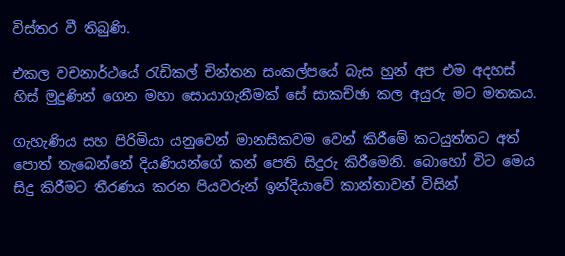විස්තර වී තිබුණි.

එකල වචනාර්ථයේ රැඩිකල් චින්තන සංකල්පයේ බැස හුන් අප එම අදහස් හිස් මුදුණින් ගෙන මහා සොයාගැනීමක් සේ සාකච්ඡා කල අයුරු මට මතකය.

ගැහැණිය සහ පිරිමියා යනුවෙන් මානසිකවම වෙන් කිරීමේ කටයුත්තට අත් පොත් තැබෙන්නේ දියණියන්ගේ කන් පෙති සිදුරු කිරීමෙනි. බොහෝ විට මෙය සිදු කිරීමට තීරණය කරන පියවරුන් ඉන්දියාවේ කාන්තාවන් විසින්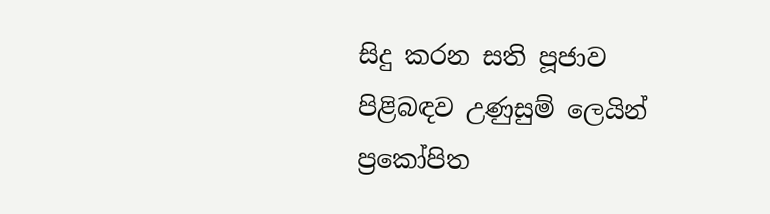සිදු කරන සති පූජාව පිළිබඳව උණුසුම් ලෙයින් ප්‍රකෝපිත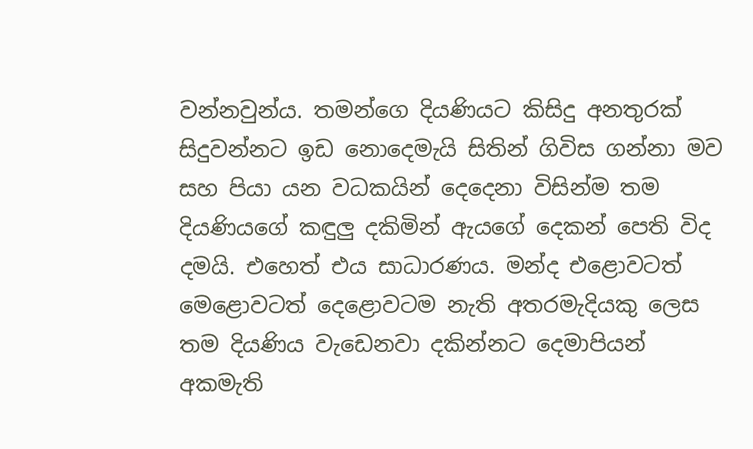වන්නවුන්ය. තමන්ගෙ දියණියට කිසිදු අනතුරක් සිදුවන්නට ඉඩ නොදෙමැයි සිතින් ගිවිස ගන්නා මව සහ පියා යන වධකයින් දෙදෙනා විසින්ම තම දියණියගේ කඳුලු දකිමින් ඇයගේ දෙකන් පෙති විද දමයි. එහෙත් එය සාධාරණය. මන්ද එළොවටත් මෙළොවටත් දෙළොවටම නැති අතරමැදියකු ලෙස තම දියණිය වැඩෙනවා දකින්නට දෙමාපියන් අකමැති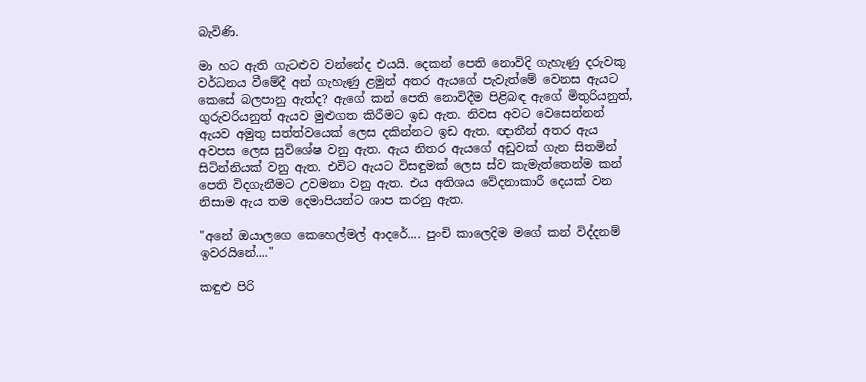බැවිණි.

මා හට ඇති ගැටළුව වන්නේද එයයි. දෙකන් පෙති නොවිදි ගැහැණු දරුවකු වර්ධනය වීමේදී අන් ගැහැණු ළමුන් අතර ඇයගේ පැවැත්මේ වෙනස ඇයට කෙසේ බලපානු ඇත්ද? ඇගේ කන් පෙති නොවිදීම පිළිබඳ ඇගේ මිතුරියනුත්, ගුරුවරියනුත් ඇයව ‍මුළුගත කිරීමට ඉඩ ඇත. නිවස අවට වෙසෙන්නන් ඇයව අමුතු සත්ත්වයෙක් ලෙස දකින්නට ඉඩ ඇත. ඥාතීන් අතර ඇය අවපස ලෙස සුවිශේෂ වනු ඇත. ඇය නිතර ඇයගේ අඩුවක් ගැන සිතමින් සිටින්නියක් වනු ඇත. එවිට ඇයට විසඳුමක් ලෙස ස්ව කැමැත්තෙන්ම කන් පෙති විදගැනීමට උවමනා වනු ඇත. එය අතිශය වේදනාකාරී දෙයක් වන නිසාම ඇය තම දෙමාපියන්ට ශාප කරනු ඇත.

"අනේ ඔයාලගෙ කෙහෙල්මල් ආදරේ.... පුංචි කාලෙදිම මගේ කන් විද්දනම් ඉවරයිනේ...."

කඳුළු පිරි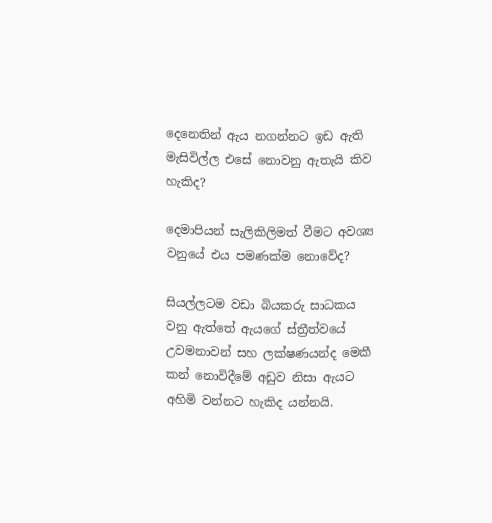දෙනෙතින් ඇය නගන්නට ඉඩ ඇති මැසිවිල්ල එසේ නොවනු ඇතැයි කිව හැකිද?

දෙමාපියන් සැලිකිලිමත් වීමට අවශ්‍ය වනුයේ එය පමණක්ම නොවේද?

සියල්ලටම වඩා බියකරු සාධකය වනු ඇත්තේ ඇයගේ ස්ත්‍රීත්වයේ උවමනාවන් සහ ලක්ෂණයන්ද මෙකී කන් නොවිදීමේ අඩුව නිසා ඇයට අහිමි වන්නට හැකිද යන්නයි.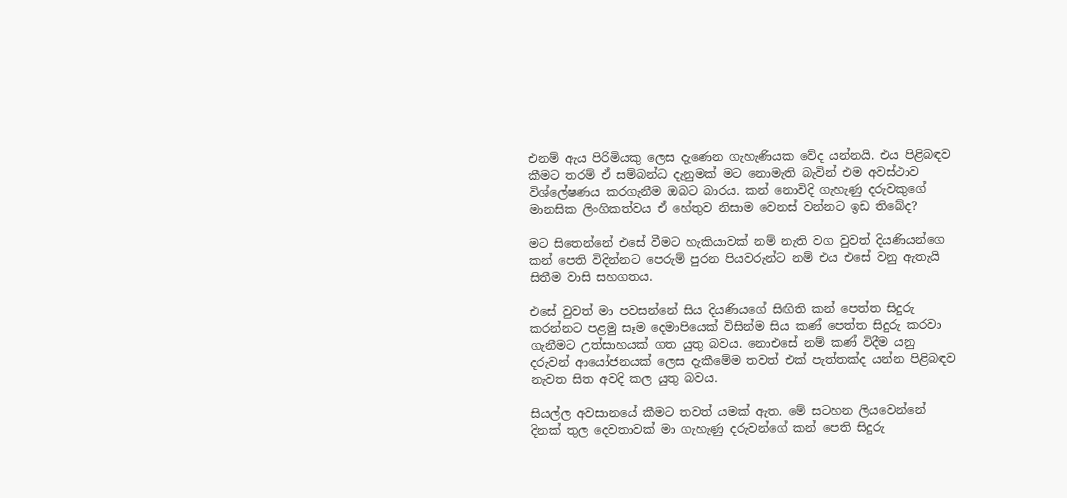එනම් ඇය පිරිමියකු ලෙස දැණෙන ගැහැණියක වේද යන්නයි. එය පිළිබඳව කීමට තරම් ඒ සම්බන්ධ දැනුමක් මට නොමැති බැවින් එම අවස්ථාව විශ්ලේෂණය කරගැනීම ඔබට බාරය. කන් නොවිදි ගැහැණු දරුවකුගේ මානසික ලිංගිකත්වය ඒ හේතුව නිසාම වෙනස් වන්නට ඉඩ තිබේද?

මට සිතෙන්නේ එසේ වීමට හැකියාවක් නම් නැති වග වුවත් දියණියන්ගෙ කන් පෙති විදින්නට පෙරුම් පුරන පියවරුන්ට නම් එය එසේ වනු ඇතැයි සිතීම වාසි සහගතය.

එසේ වුවත් මා පවසන්නේ සිය දියණියගේ සිඟිති කන් පෙත්ත සිදුරු කරන්නට පළමු සෑම දෙමාපියෙක් විසින්ම සිය කණ් පෙත්ත සිදුරු කරවා ගැනීමට උත්සාහයක් ගත යුතු බවය. නොඑසේ නම් කණ් විදීම යනු දරුවන් ආයෝජනයක් ලෙස දැකීමේම තවත් එක් පැත්තක්ද යන්න පිළිබඳව නැවත සිත අවදි කල යුතු බවය.

සියල්ල අවසානයේ කීමට තවත් යමක් ඇත. මේ සටහන ලියවෙන්නේ දිනක් තුල දෙවතාවක් මා ගැහැණු දරුවන්ගේ කන් පෙති සිදුරු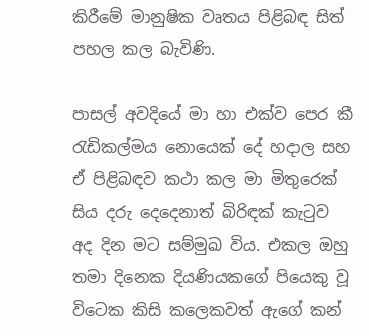කිරීමේ මානුෂික වෘත‍ය පිළිබඳ සිත් පහල කල බැවිණි.

පාසල් අවදියේ මා හා එක්ව පෙර කී රැඩිකල්මය නොයෙක් දේ හදාල සහ ඒ පිළිබඳව කථා කල මා මිතුරෙක් සිය දරු දෙදෙනාත් බිරිඳක් කැටුව අද දින මට සම්මුඛ විය. එකල ඔහු තමා දිනෙක දියණියකගේ පියෙකු වූ විටෙක කිසි කලෙකවත් ඇගේ කන්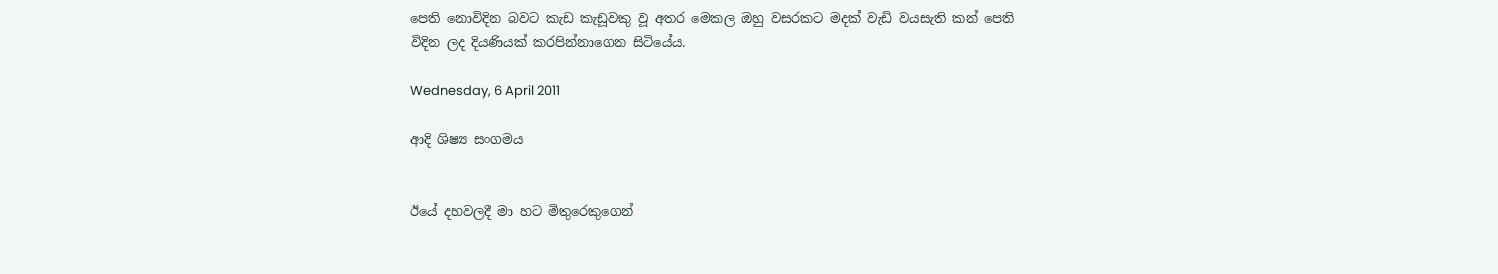පෙති නොවිදින බවට කැඩ කැඩූවකු වූ අතර මෙකල ඔහු වසරකට මදක් වැඩි වයසැති කන් පෙති විදින ලද දියණියක් කරපින්නාගෙන සිටියේය.

Wednesday, 6 April 2011

ආදි ශිෂ්‍ය සංගමය


ඊයේ දහවලදී මා හට මිතුරෙකුගෙන්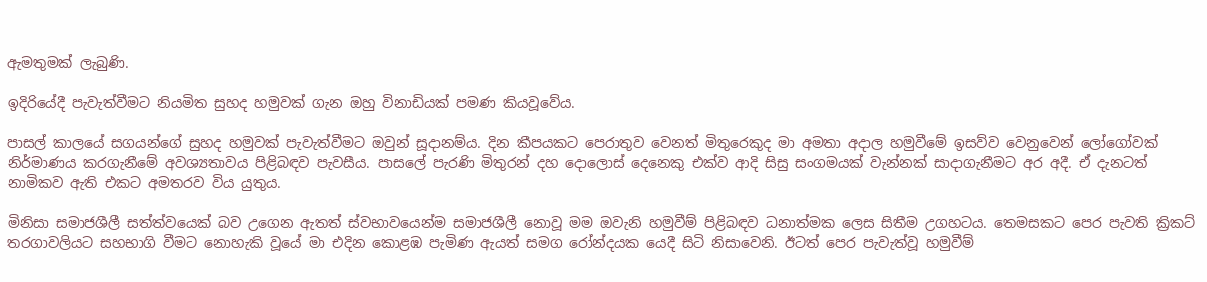ඇමතුමක් ලැබුණි.

ඉදිරියේදී පැවැත්වීමට නියමිත සුහද හමුවක් ගැන ඔහු විනාඩියක් පමණ කියවූවේය.

පාස‍ල් කාලයේ සගයන්ගේ සුහද හමුවක් පැවැත්වීමට ඔවුන් සූදානම්ය. දින කීපයකට පෙරාතුව වෙනත් මිතුරෙකුද මා අමතා අදාල හමුවීමේ ඉසව්ව වෙනුවෙන් ලෝගෝවක් නිර්මාණය කරගැනීමේ අවශ්‍යතාවය පිළිබඳව පැවසීය. පාසලේ පැරණි මිතුරන් දහ දොලොස් දෙනෙකු එක්ව ආදි සිසු සංගමයක් වැන්නක් සාදාගැනීමට අර අදී. ඒ දැනටත් නාමිකව ඇති එකට අමතරව විය යුතුය.

මිනිසා සමාජශීලී සත්ත්වයෙක් බව උගෙන ඇතත් ස්වභාවයෙන්ම සමාජශීලී නොවූ මම ඔවැනි හමුවීම් පිළිබඳව ධනාත්මක ලෙස සිතීම උගහටය. තෙමසකට පෙර පැවති ක්‍රිකට් තරගාවලියට සහභාගි වීමට නොහැකි වූයේ මා එදින කොළඹ පැමිණ ඇයත් සමග රෝන්දයක යෙදී සිටි නිසාවෙනි. ඊටත් පෙර පැවැත්වූ හමුවීම්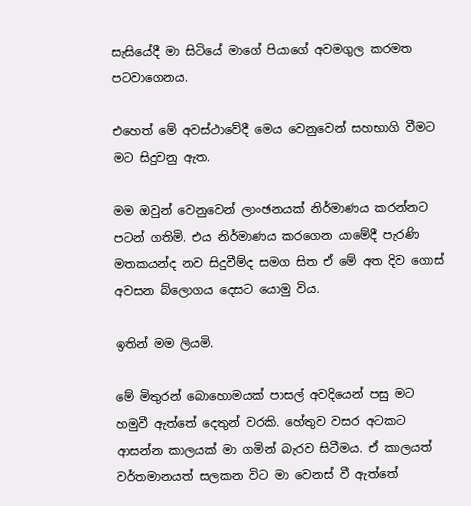සැසියේදී මා සිටියේ මාගේ පියාගේ අවමගුල කරමත පටවාගෙනය.

එහෙත් මේ අවස්ථාවේදී මෙය වෙනුවෙන් සහභාගි වීමට මට සිදුවනු ඇත.

මම ඔවුන් වෙනුවෙන් ලාංඡනයක් නිර්මාණය කරන්නට පටන් ගතිමි. එය නිර්මාණය කරගෙන යාමේදී පැරණි මතකයන්ද නව සිදුවීම්ද සමග සිත ඒ මේ අත දිව ගොස් අවසන බ්ලොගය දෙසට යොමු විය.

ඉතින් මම ලියමි.

මේ මිතුරන් බොහොමයක් පාසල් අවදියෙන් පසු මට හමුවී ඇත්තේ දෙතුන් වරකි. හේතුව වසර අටකට ආසන්න කාලයක් මා ගමින් බැරව සිටීමය. ඒ කා‍ලයත් වර්තමානයත් සලකන විට මා වෙනස් වී ඇත්තේ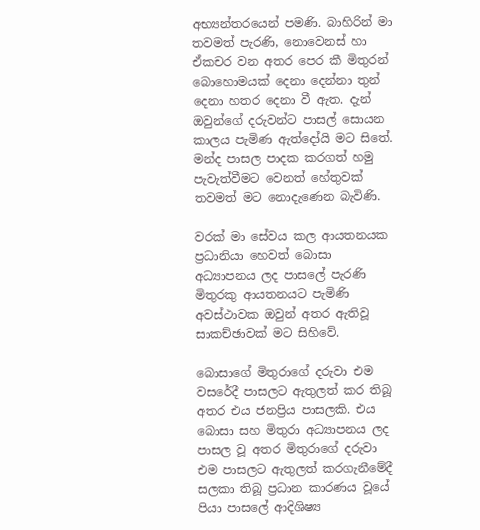අභ්‍යන්තරයෙන් පමණි. බාහිරින් මා තවමත් පැරණි, නොවෙනස් හා ඒකචර වන අතර පෙර කී මිතුරන් බොහොමයක් දෙනා දෙන්නා තුන් දෙනා හතර දෙනා වී ඇත. දැන් ඔවුන්ගේ දරුවන්ට පාසල් සොයන කාලය පැමිණ ඇත්දෝයි මට සිතේ. මන්ද පාසල පාදක කරගත් හමු පැවැත්වීමට වෙනත් හේතුවක් තවමත් මට නොදැණෙන බැවිණි.

වරක් මා සේවය කල ආයතනයක ප්‍රධානියා හෙවත් බොසා අධ්‍යාපනය ලද පාසලේ පැරණි මිතුරකු ආයතනයට පැමිණි අවස්ථාවක ඔවුන් අතර ඇතිවූ සාකච්ඡාවක් මට සිහිවේ.

බොසාගේ මිතුරාගේ දරුවා එම වසරේදී පාසලට ඇතුලත් කර තිබූ අතර එය ජනප්‍රිය පාසලකි. එ‍ය බොසා සහ මිතුරා අධ්‍යාපනය ලද පාසල වූ අතර මිතුරාගේ දරුවා එම පාසලට ඇතුලත් කරගැනීමේදී සලකා තිබූ ප්‍රධාන කාරණය වූයේ පියා පාසලේ ආදිශිෂ්‍ය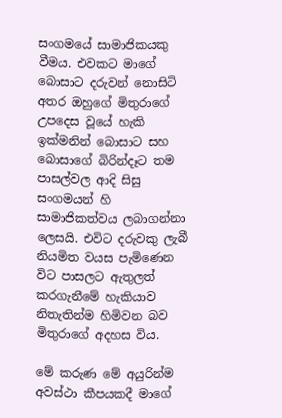සංගමයේ සාමාජිකයකු වීමය. එවකට මාගේ බොසාට දරුවන් නොසිටි අතර ඔහුගේ මිතුරාගේ උපදෙස වූයේ හැකි ඉක්මනින් බොසාට සහ බොසාගේ බිරින්දෑට තම පාසල්වල ආදි සිසු සංගමයන් හි සාමාජිකත්වය ලබාගන්නා ලෙසයි. එවිට දරුවකු ලැබී නියමිත වයස පැමිණෙන විට පාසලට ඇතුලත් කරගැනීමේ හැකියාව නිතැතින්ම හිමිවන බව මිතුරාගේ අදහස විය.

මේ කරුණ මේ අයුරින්ම අවස්ථා කීපයකදී මාගේ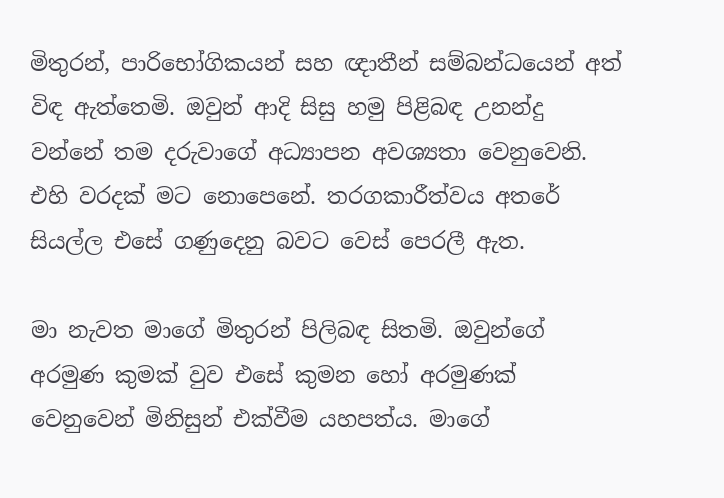මිතුරන්, පාරිභෝගිකයන් සහ ඥාතීන් සම්බන්ධයෙන් අත් විඳ ඇත්තෙමි. ඔවුන් ආදි සිසු හමු පිළිබඳ උනන්දු වන්නේ තම දරුවාගේ අධ්‍යාපන අවශ්‍යතා වෙනුවෙනි. එහි වරදක් මට නොපෙනේ. තරගකාරීත්වය අතරේ සියල්ල එසේ ගණුදෙනු බවට වෙස් පෙරලී ඇත.

මා නැවත මාගේ මිතුරන් පිලිබඳ සිතමි. ඔවුන්ගේ අරමුණ කුමක් වුව එසේ කුමන හෝ අරමුණක් වෙනුවෙන් මිනිසුන් එක්වීම යහපත්ය. මාගේ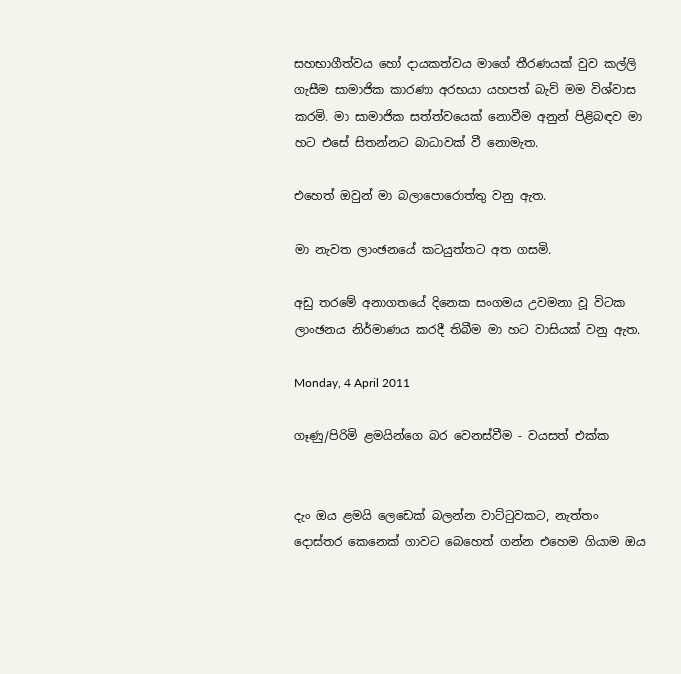සහභාගීත්වය හෝ දායකත්වය මාගේ තීරණයක් වුව කල්ලි ගැසීම සාමාජික කාරණා අරභයා යහපත් බැව් මම විශ්වාස කරමි. මා සාමාජික සත්ත්වයෙක් නොවීම අනුන් පිළිබඳව මා හට එසේ සිතන්නට බාධාවක් වී නොමැත.

එහෙත් ඔවුන් මා බලාපොරොත්තු වනු ඇත.

මා නැවත ලාංඡනයේ කටයුත්තට අත ගසමි.

අඩු තරමේ අනාගතයේ දිනෙක සංගමය උවමනා වූ විටක ලාංඡනය නිර්මාණය කරදී තිබීම මා හට වාසියක් වනු ඇත.

Monday, 4 April 2011

ගෑණු/පිරිමි ළමයින්ගෙ බර වෙනස්වීම - වයසත් එක්ක


දැං ඔය ළමයි ලෙඩෙක් බලන්න වාට්ටුවකට, නැත්තං දොස්තර කෙනෙක් ගාවට බෙහෙත් ගන්න එහෙම ගියාම ඔය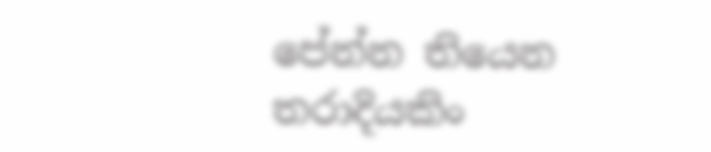පේන්න තියෙන තරාදියකිං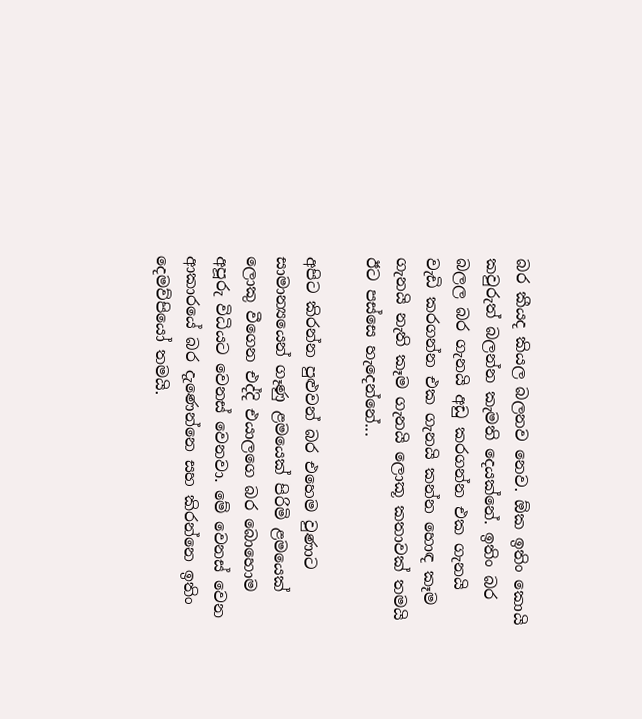බර කීයද කියල බලනව නෙව. ඕක ඉතිං කොයි කවුරුත් බලන්න කැමති දෙයක්නේ. ඉතිං බර බලල බර ගැනයි අඩු කරගන්න එක ගැනයි වැඩි කරගන්න එක ගැනයි කන්න හොඳ කෑම ගැනයි නැති කෑම ගැනයි ලොකූ කතාවක් තමයි ඊට පස්සෙ හැදෙන්නේ...

අපිට කිරන්න පුළුවන් බර එහෙම වුණාට සාමාන්‍යයෙන් ගෑණු ළමයෙක් පිරිමි ළමයෙක් ලොකු වීගෙන එද්දි එයාලගෙ බර බොහොම අපූරු විධියට වෙනස් වෙනවා. මේ වෙනස් වෙන ආකාරයේ බර දැණෙන්නෙ සහ කිරන්නෙ ඉතිං දෙමව්පියෝ තමයි.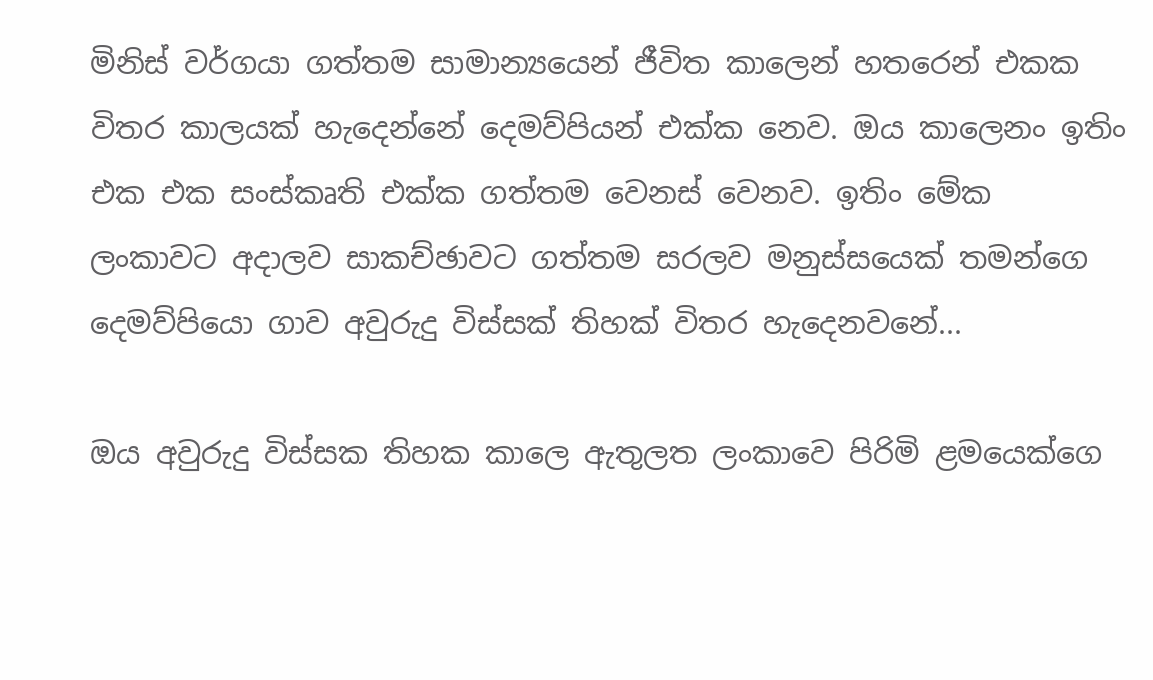මිනිස් වර්ගයා ගත්තම සාමාන්‍යයෙන් ජීවිත කාලෙන් හතරෙන් එකක විතර කාලයක් හැදෙන්නේ දෙමව්පියන් එක්ක නෙව. ඔය කාලෙනං ඉතිං එක එක සංස්කෘති එක්ක ගත්තම වෙනස් වෙනව. ඉතිං මේක ලංකාවට අදාලව සාකච්ඡාවට ගත්තම සරලව මනුස්සයෙක් තමන්ගෙ දෙමව්පියො ගාව අවුරුදු විස්සක් තිහක් විතර හැදෙනවනේ...

ඔය අවුරුදු විස්සක තිහක කාලෙ ඇතුලත ලංකාවෙ පිරිමි ළමයෙක්ගෙ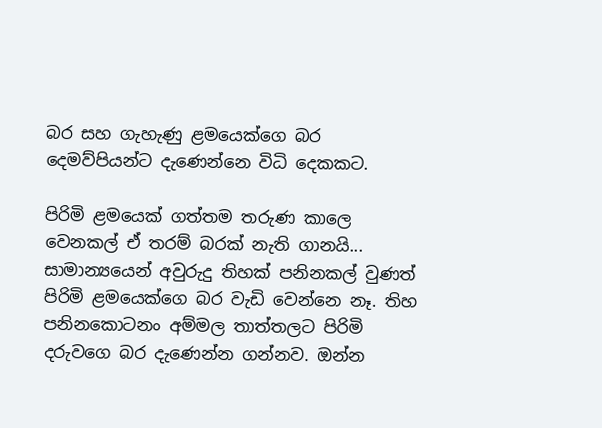බර සහ ගැහැණු ළමයෙක්ගෙ බර දෙමව්පියන්ට දැණෙන්නෙ විධි දෙකකට.

පිරිමි ළමයෙක් ගත්තම තරුණ කාලෙ වෙනකල් ඒ තරම් බරක් නැති ගානයි... සාමාන්‍යයෙන් අවුරුදු තිහක් පනිනකල් වුණත් පිරිමි ළමයෙක්ගෙ බර වැඩි වෙන්නෙ නෑ. තිහ පනිනකොටනං අම්මල තාත්තලට පිරිමි දරුව‍ගෙ බර දැණෙන්න ගන්නව. ඔන්න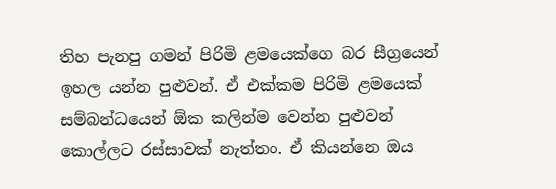තිහ පැනපු ගමන් පිරිමි ළමයෙක්ගෙ බර සීග්‍රයෙන් ඉහල යන්න පුළුවන්. ඒ එක්කම පිරිමි ළමයෙක් සම්බන්ධයෙන් ඕක කලින්ම වෙන්න පුළුවන් කොල්ලට රස්සාවක් නැත්තං. ඒ කියන්නෙ ඔය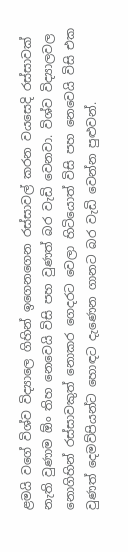ළමයි වගේ විශ්ව විද්‍යාලෙ ගිහින් ඉගෙනගෙන රස්සාවල් කරන වයසෙදි රස්සාවක් නැති වුණාම ඕං තිහ නෙවෙයි විසි පහ වුණත් බර වැඩි වෙනවා. විශ්ව විද්‍යාලවල නොගිහින් රස්සාවකුත් නොකර ගෙදරට වෙලා හිටියොත් විසි පහ නෙවෙයි විසි එක වුණත් දෙමව්පියන්ට හොඳට දැණෙන ගානට බර වැඩි වෙන්න පුළුවන්.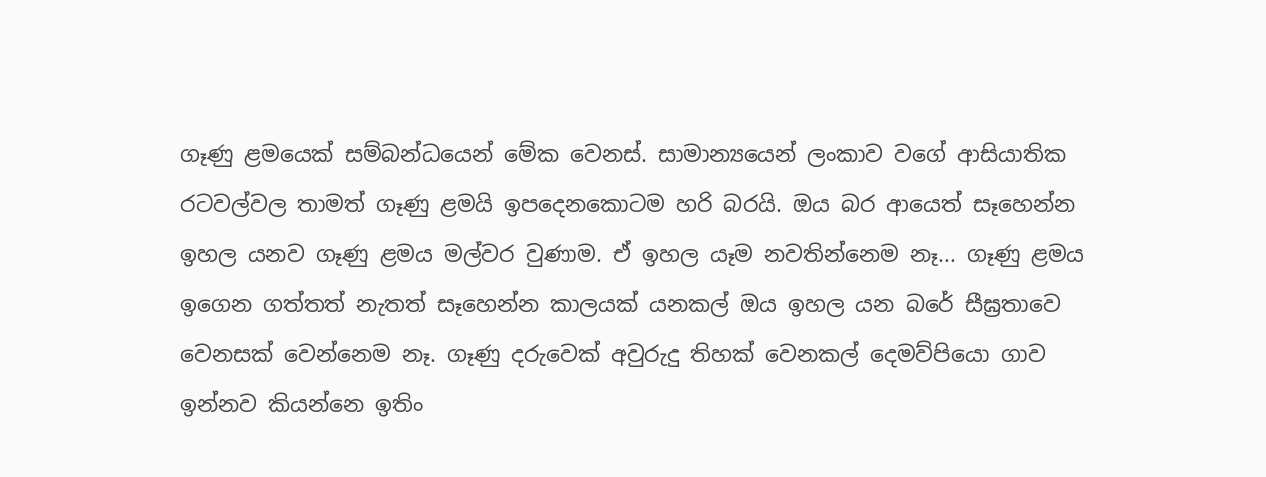ගෑණු ළමයෙක් සම්බන්ධයෙන් මේක වෙනස්. සාමාන්‍යයෙන් ලංකාව වගේ ආසියාතික රටවල්වල තාමත් ගෑණු ළමයි ඉපදෙනකොටම හරි බරයි. ඔය බර ආයෙත් සෑහෙන්න ඉහල යනව ගෑණු ළමය මල්වර වුණාම. ඒ ඉහල යෑම නවතින්නෙම නෑ... ගෑණු ළමය ඉගෙන ගත්තත් නැතත් සෑහෙන්න කාලයක් යනකල් ඔය ඉහල යන බරේ සීඝ්‍රතාවෙ වෙනසක් වෙන්නෙම නෑ. ගෑණු දරුවෙක් අවුරුදු තිහක් වෙනකල් දෙමව්පියො ගාව ඉන්නව කියන්නෙ ඉතිං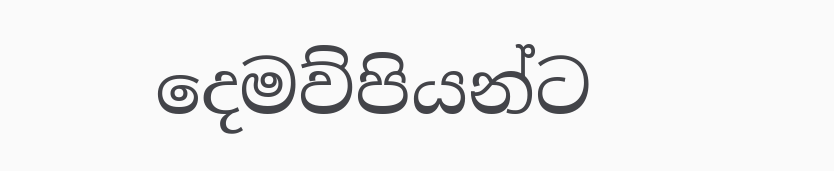දෙමව්පියන්ට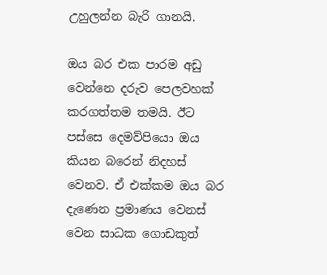උහුලන්න බැරි ගානයි.

ඔය බර එක පාරම අඩු වෙන්නෙ දරුව පෙලවහක් කරගත්තම තමයි. ඊට පස්සෙ දෙමව්පියො ඔය කියන බරෙන් නිදහස් වෙනව. ඒ එක්කම ඔය බර දැණෙන ප්‍රමාණය වෙනස් වෙන සාධක ගොඩකුත්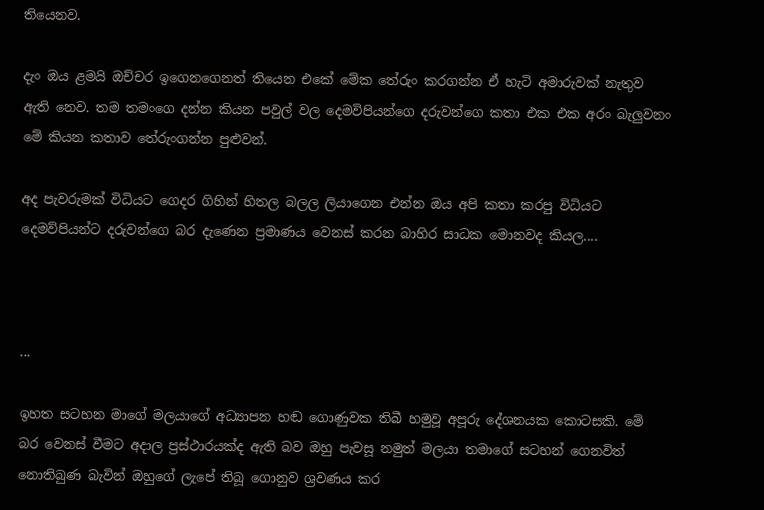තියෙනව.

දැං ඔය ළමයි ඔච්චර ඉගෙනගෙනත් තියෙන එකේ මේක තේරුං කරගන්න ඒ හැටි අමාරුවක් නැතුව ඇති නෙව. තම තමංගෙ දන්න කියන පවුල් වල දෙමවිපියන්ගෙ දරුවන්ගෙ කතා එක එක අරං බැලුවනං මේ කියන කතාව තේරුංගන්න පුළුවන්.

අද පැවරුමක් විධියට ගෙදර ගිහින් හිතල බලල ලියාගෙන එන්න ඔය අපි කතා කරපු විධියට දෙමව්පියන්ට දරුවන්ගෙ බර දැණෙන ප්‍රමාණය වෙනස් කරන බාහිර සාධක මොනවද කියල....



...

ඉහත සටහන මාගේ මලයාගේ අධ්‍යාපන හඬ ගොණුවක තිබී හමුවූ අපූරු දේශනයක කොටසකි. මේ බර වෙනස් වීමට අදාල ප්‍රස්ථාරයක්ද ඇති බව ඔහු පැවසූ නමුත් මලයා තමාගේ සටහන් ගෙනවිත් නොතිබුණ බැවින් ඔහුගේ ලැපේ තිබූ ගොනුව ශ්‍රවණය කර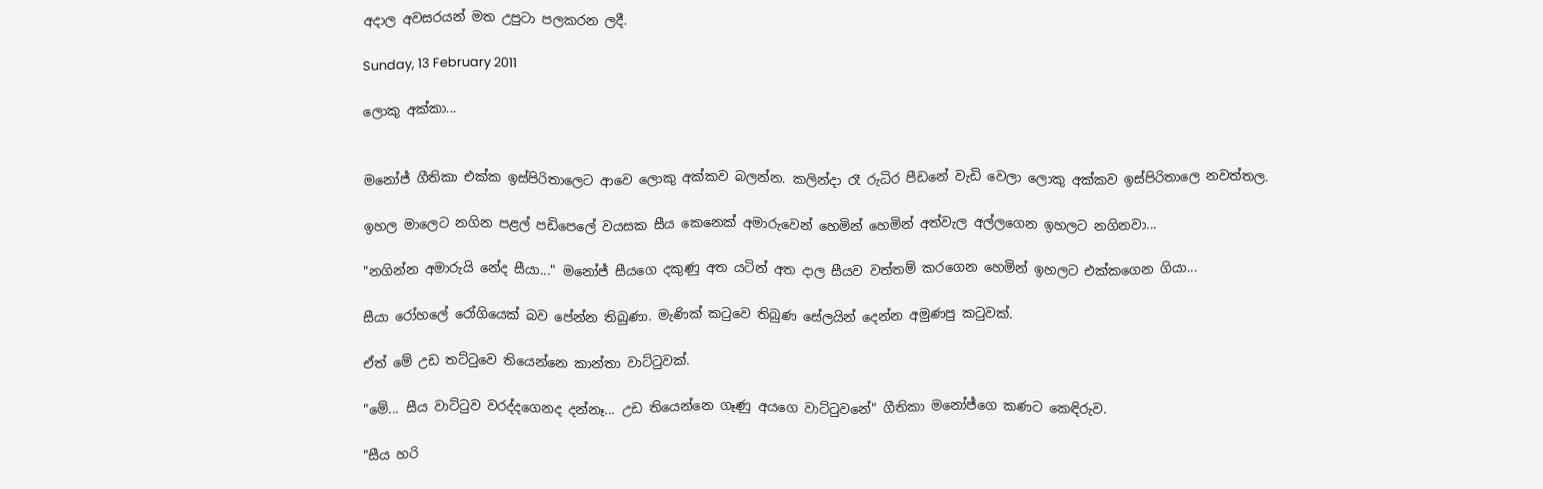අදාල අවසරයන් මත උපුටා පලකරන ලදී.

Sunday, 13 February 2011

ලොකු අක්කා...


මනෝජ් ගීතිකා එක්ක ඉස්පිරිතාලෙට ආවෙ ලොකු අක්කව බලන්න. කලින්දා රෑ රුධිර පීඩනේ වැඩි වෙලා ලොකු අක්කව ඉස්පිරිතාලෙ නවත්තල.

ඉහල මාලෙට නගින පළල් පඩිපෙලේ වයසක සීය කෙනෙක් අමාරුවෙන් හෙමින් හෙමින් අත්වැල අල්ලගෙන ඉහලට නගිනවා...

"නගින්න අමාරුයි නේද සීයා..." මනෝජ් සීයගෙ දකුණු අත යටින් අත දාල සීයව වත්තම් කරගෙන හෙමින් ඉහලට එක්කගෙන ගියා...

සීයා රෝහලේ රෝගියෙක් බව පේන්න තිබුණා. මැණික් කටුවෙ තිබුණ සේලයින් දෙන්න අමුණපු කටුවක්.

ඒත් මේ උඩ තට්ටුවෙ තියෙන්නෙ කාන්තා වාට්ටුවක්.

"මේ... සීය වාට්ටුව වරද්දගෙනද දන්නෑ... උඩ තියෙන්නෙ ගෑණු අයගෙ වාට්ටුවනේ" ගීතිකා මනෝජ්ගෙ කණට කෙඳිරුව.

"සීය හරි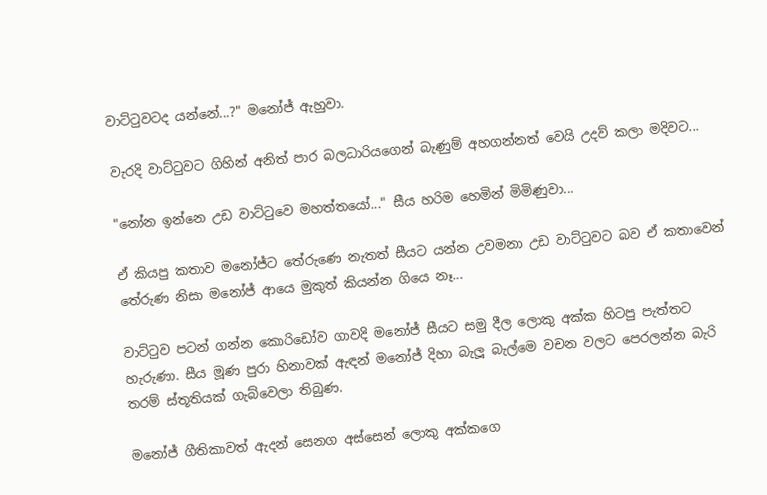වාට්ටුවටද යන්නේ...?" මනෝජ් ඇහුවා.

වැරදි වාට්ටුවට ගිහින් අනිත් පාර බලධාරියගෙන් බැණුම් අහගන්නත් වෙයි උදව් කලා මදිවට...

"නෝන ඉන්නෙ උඩ වාට්ටුවෙ මහත්තයෝ..." සීය හරිම හෙමින් මිමිණුවා...

ඒ කියපු කතාව මනෝජ්ට තේරුණෙ නැතත් සීයට යන්න උවමනා උඩ වාට්ටුවට බව ඒ කතාවෙන් තේරුණ නිසා මනෝජ් ආයෙ මුකුත් කියන්න ගියෙ නෑ...

වාට්ටුව පටන් ගන්න කොරිඩෝව ගාවදි මනෝජ් සීය‍ට සමු දීල ලොකු අක්ක හිටපු පැත්තට හැරුණා. සීය මූණ පුරා හිනාවක් ඇඳන් මනෝජ් දිහා බැලූ බැල්මෙ වචන වලට පෙරලන්න බැරි තරම් ස්තූතියක් ගැබ්වෙලා තිබුණ.

මනෝජ් ගීතිකාවත් ඇදන් සෙනග අස්සෙන් ලොකු අක්කගෙ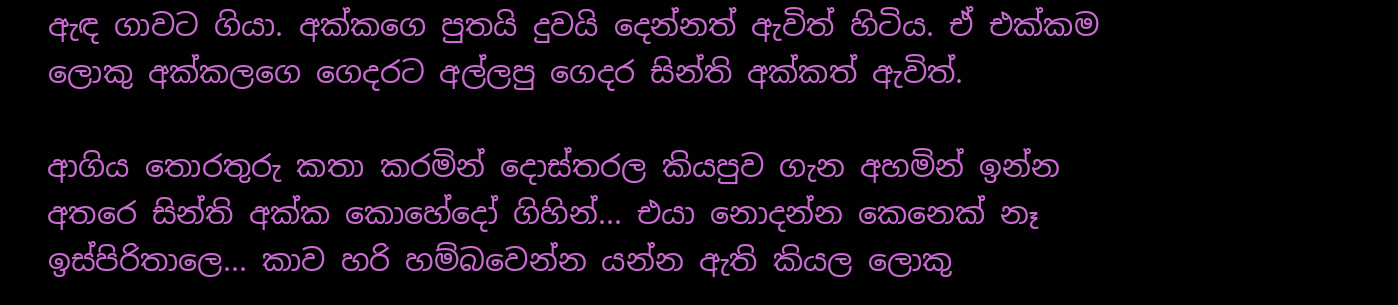ඇඳ ගාවට ගියා. අක්කගෙ පුතයි දුවයි දෙන්නත් ඇවිත් හිටිය. ඒ එක්කම ලොකු අක්කලගෙ ගෙදරට අල්ලපු ගෙදර සින්ති අක්කත් ඇවිත්.

ආගිය තොරතුරු කතා කරමින් දොස්තරල කියපුව ගැන අහමින් ඉන්න අතරෙ සින්ති අක්ක කොහේදෝ ගිහින්... එයා නොදන්න කෙනෙක් නෑ ඉස්පිරිතාලෙ... කාව හරි හම්බවෙන්න යන්න ඇති කියල ලොකු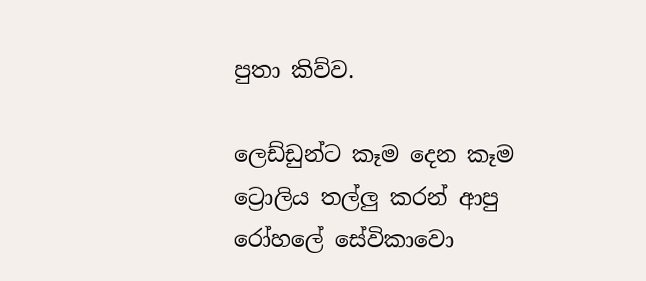පුතා කිව්ව.

ලෙඩ්ඩුන්ට කෑම දෙන කෑම ට්‍රොලිය තල්ලු කරන් ආපු රෝහලේ සේවිකාවො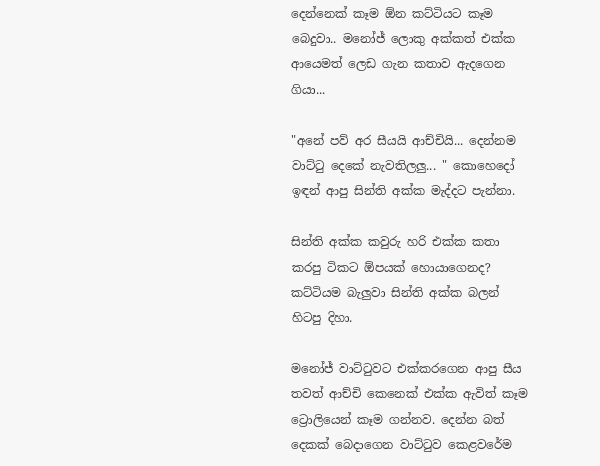දෙන්නෙක් කෑම ඕන කට්ටියට කෑම බෙදුවා.. මනෝජ් ලොකු අක්කත් එක්ක ආයෙමත් ලෙඩ ගැන කතාව ඇදගෙන ගියා...

"අනේ පව් අර සීයයි ආච්චියි... දෙන්නම වාට්ටු දෙකේ නැවතිලලු... " කොහෙදෝ ඉඳන් ආපු සින්ති අක්ක මැද්දට පැන්නා.

සින්ති අක්ක කවුරු හරි එක්ක කතා කරපු ටිකට ඕපයක් හොයාගෙනද? කට්ටියම බැලුවා සින්ති අක්ක බලන් හිටපු දිහා.

මනෝජ් වාට්ටුවට එක්කරගෙන ආපු සීය තවත් ආච්චි කෙනෙක් එක්ක ඇවිත් කෑම ට්‍රොලියෙන් කෑම ගන්නව. දෙන්න බත් දෙකක් බෙදාගෙන වාට්ටුව කෙළවරේම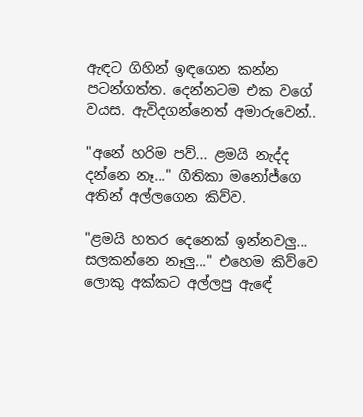ඇ‍‍ඳට ගිහින් ඉඳගෙන කන්න පටන්ගත්ත. දෙන්නටම එක වගේ වයස. ඇවිදගන්නෙත් අමාරුවෙන්..

"අනේ හරිම පව්... ළමයි නැද්ද දන්නෙ නෑ..." ගීතිකා මනෝජ්ගෙ අතින් අල්ලගෙන කිව්ව.

"ළමයි හතර දෙනෙක් ඉන්නවලු... සලකන්නෙ නෑලු..." එහෙම කිව්වෙ ලොකු අක්කට අල්ලපු ඇ‍ඳේ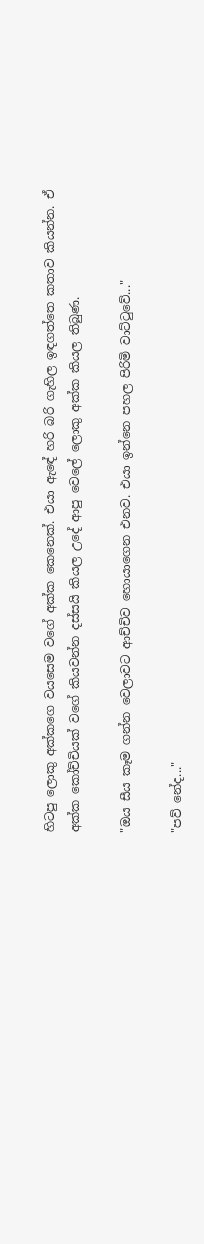හිටපු ලොකු අක්කගෙ වයසෙම වගේ අක්ක කෙනෙක්. එයා ඇ‍ඳේ හරි බරි ගැහිල ඉඳගත්තෙ කතාව කියන්න. ඒ අක්ක කෝච්චියක් වගේ කියවන්න දස්සයි කියල උදේ ආපු වෙලේ ලොකු අක්ක කියල තිබුණ.

"ඔය සීය කෑම ගන්න වෙලාවට ආච්චිව හොයාගෙන එනව. එයා ඉන්නෙ පහල පිරිමි වාට්ටුවේ..."

"පව් නේද..."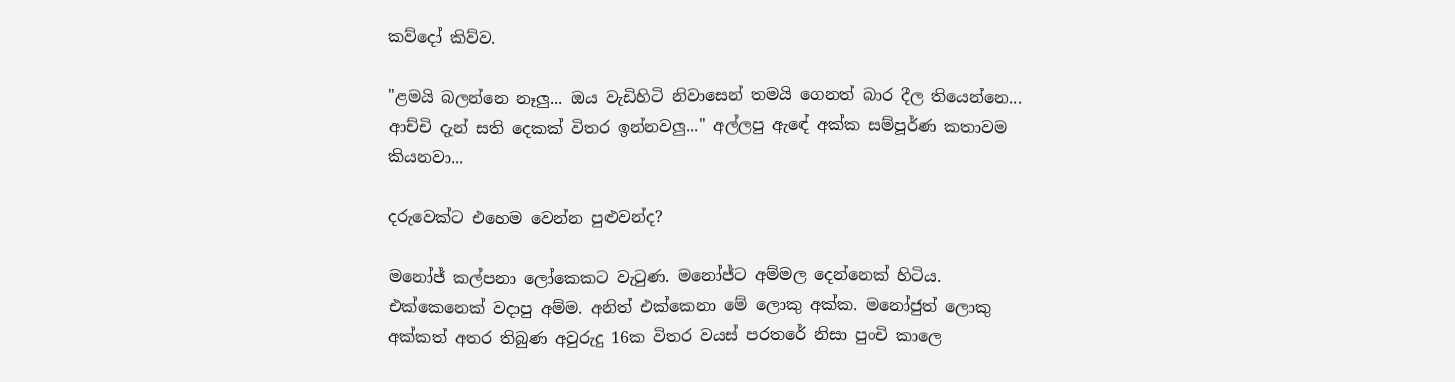කව්දෝ කිව්ව.

"ළමයි බලන්නෙ නෑලු... ඔය වැඩිහිටි නිවාසෙන් තමයි ගෙනත් බාර දීල තියෙන්නෙ... ආච්චි දැන් සති දෙකක් විතර ඉන්නවලු..." අල්ලපු ඇ‍ඳේ අක්ක සම්පූර්ණ කතාවම කියනවා...

දරුවෙක්ට එහෙම වෙන්න පුළුවන්ද?

මනෝජ් කල්පනා ලෝකෙකට වැටුණ. මනෝජ්ට අම්මල දෙන්නෙක් හිටිය. එක්කෙනෙක් වදාපු අම්ම. අනිත් එක්කෙනා මේ ලොකු අක්ක. මනෝජුත් ලොකු අක්කත් අතර තිබුණ අවුරුදු 16ක විතර වයස් පරතරේ නිසා පුංචි කාලෙ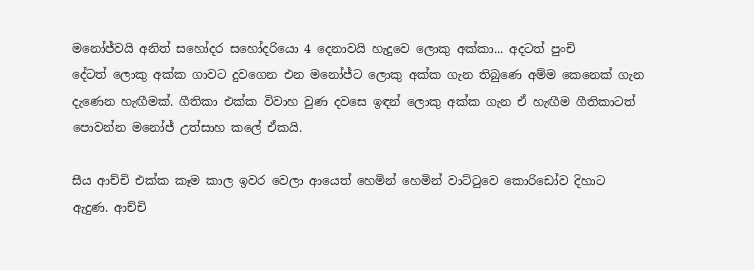මනෝජ්වයි අනිත් සහෝදර සහෝදරියො 4 දෙනාවයි හැදුවෙ ලොකු අක්කා... අදටත් පුංචි දේටත් ‍ලොකු අක්ක ගාවට දුවගෙන එන මනෝජ්ට ලොකු අක්ක ගැන තිබුණෙ අම්ම කෙනෙක් ගැන දැණෙන හැඟීමක්. ගීතිකා එක්ක විවාහ වුණ දවසෙ ඉඳන් ලොකු අක්ක ගැන ඒ හැඟීම ගීතිකාටත් පොවන්න මනෝජ් උත්සාහ කලේ ඒකයි.

සීය ආච්චි එක්ක කෑම කාල ඉවර වෙලා ආයෙත් හෙමින් හෙමින් වාට්ටුවෙ කොරිඩෝව දිහාට ඇදුණ. ආච්චි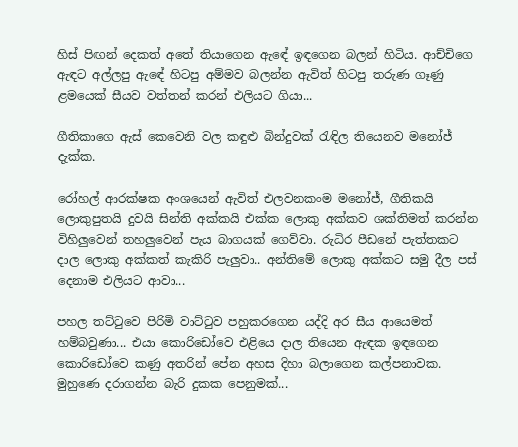හිස් පිඟන් දෙකත් අතේ තියාගෙන ඇ‍ඳේ ඉඳගෙන බලන් හිටිය. ආච්චිගෙ ඇ‍ඳට අල්ලපු ඇ‍ඳේ හිටපු අම්මව බලන්න ඇවිත් හිටපු තරුණ ගෑණු ළමයෙක් සීයව වත්තන් කරන් එලියට ගියා...

ගීතිකාගෙ ඇස් කෙවෙනි වල කඳුළු බින්දුවක් රැඳිල තියෙනව මනෝජ් දැක්ක.

රෝහල් ආරක්ෂක අංශයෙන් ඇවිත් එලවනකංම මනෝජ්, ගීතිකයි ලොකුපුතයි දුවයි සින්ති අක්කයි එක්ක ලොකු අක්කව ශක්තිමත් කරන්න විහිලුවෙන් තහලුවෙන් පැය බාගයක් ගෙව්වා. රුධිර පීඩනේ පැත්තකට දාල ලොකු අක්කත් කැකිරි පැලුවා.. අන්තිමේ ලොකු අක්කට සමු දීල පස් දෙනාම එලියට ආවා...

පහල තට්ටුවෙ පිරිමි වාට්ටුව පහුකරගෙන යද්දි අර සීය ආයෙමත් හම්බවුණා... එයා කොරිඩෝවෙ එළියෙ දාල තියෙන ඇඳක ඉඳගෙන කොරිඩෝවෙ කණු අතරින් පේන අහස දිහා බලාගෙන කල්පනාවක. මුහුණෙ දරාගන්න බැරි දුකක පෙනුමක්...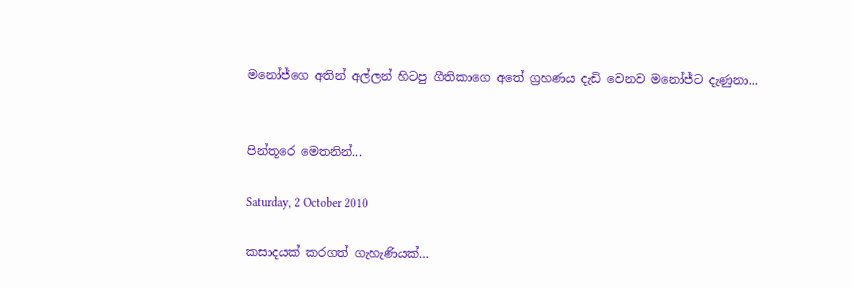මනෝජ්ගෙ අතින් අල්ලන් හිටපු ගීතිකාගෙ අතේ ග්‍රහණය දැඩි වෙනව මනෝජ්ට දැණුනා...


පින්තූරෙ මෙතනින්...

Saturday, 2 October 2010

කසාදයක් කරගත් ගැහැණියක්…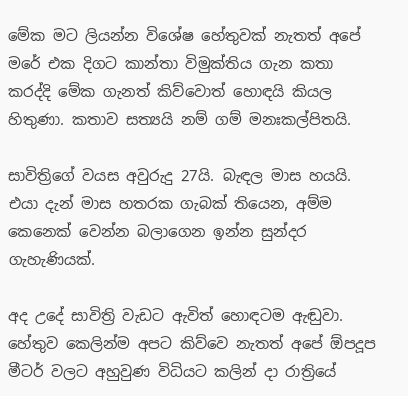මේක මට ලියන්න විශේෂ හේතුවක් නැතත් අපේ මරේ එක දිගට කාන්තා විමුක්තිය ගැන කතා කරද්දි මේක ගැනත් කිව්වොත් හොඳයි කියල හිතුණා. කතාව සත්‍යයි නම් ගම් මනඃකල්පිතයි.

සාවිත්‍රිගේ වයස අවුරුදු 27යි. බැඳල මාස හයයි. එයා දැන් මාස හතරක ගැබක් තියෙන, අම්ම කෙනෙක් වෙන්න බලාගෙන ඉන්න සුන්දර ගැහැණියක්.

අද උදේ සාවිත්‍රි වැඩට ඇවිත් හොඳටම ඇඬුවා. හේතුව කෙලින්ම අපට කිව්වෙ නැතත් අපේ ඕපදූප මීටර් වලට අහුවුණ විධියට කලින් දා රාත්‍රියේ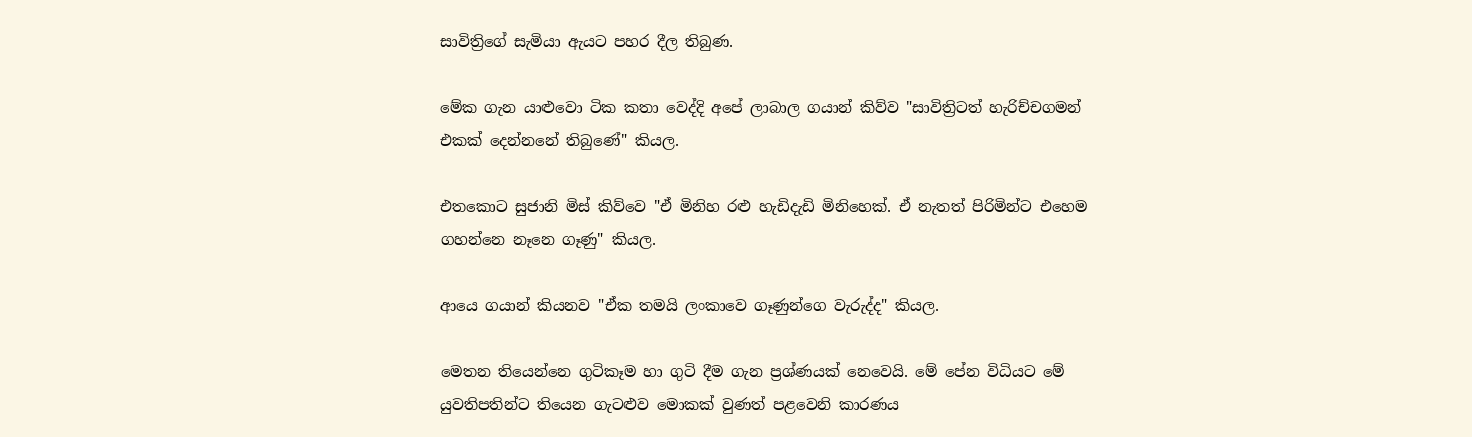සාවිත්‍රිගේ සැමියා ඇයට පහර දීල තිබුණ.

මේක ගැන යාළුවො ටික කතා වෙද්දි අපේ ලාබාල ගයාන් කිව්ව "සාවිත්‍රිටත් හැරිච්චගමන් එකක් දෙන්නනේ තිබුණේ" කියල.

එතකොට සුජානි මිස් කිව්වෙ "ඒ මිනිහ රළු හැඩිදැඩි මිනිහෙක්. ඒ නැතත් පිරිමින්ට එහෙම ගහන්නෙ නෑනෙ ගෑණු" කියල.

ආයෙ ගයාන් කියනව "ඒක තමයි ලංකාවෙ ගෑණුන්ගෙ වැරුද්ද" කියල.

මෙතන තියෙන්නෙ ගුටිකෑම හා ගුටි දීම ගැන ප්‍රශ්ණයක් නෙවෙයි. මේ පේන විධියට මේ යුවතිපතින්ට තියෙන ගැටළුව මොකක් වුණත් පළවෙනි කාරණය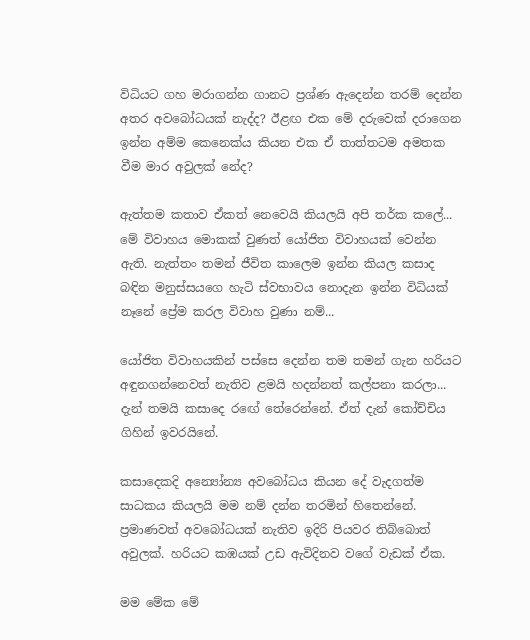විධියට ගහ මරාගන්න ගානට ප්‍රශ්ණ ඇදෙන්න තරම් දෙන්න අතර අවබෝධයක් නැද්ද? ඊළඟ එක මේ දරුවෙක් දරාගෙන ඉන්න අම්ම කෙනෙක්ය කියන එක ඒ තාත්තටම අමතක වීම මාර අවුලක් නේද?

ඇත්තම කතාව ඒකත් නෙවෙයි කියලයි අපි තර්ක කලේ... මේ විවාහය මොකක් වුණත් යෝජිත විවාහයක් වෙන්න ඇති. නැත්තං තමන් ජීවිත කාලෙම ඉන්න කියල කසාද බඳින මනුස්සයගෙ හැටි ස්වභාවය නොදැන ඉන්න විධියක් නෑනේ ප්‍රේම කරල විවාහ වුණා නම්...

යෝජිත විවාහයකින් පස්සෙ දෙන්න තම තමන් ගැන හරියට අඳුනගන්නෙවත් නැතිව ළමයි හදන්නත් කල්පනා කරලා... දැන් තමයි කසාදෙ ර‍ඟේ තේරෙන්නේ. ඒත් දැන් කෝච්චිය ගිහින් ඉවරයිනේ.

කසාදෙකදි අන්‍යෝන්‍ය අවබෝධය කියන දේ වැදගත්ම සාධකය කියලයි මම නම් දන්න තරමින් හිතෙන්නේ. ප්‍රමාණවත් අවබෝධයක් නැතිව ඉදිරි පියවර තිබ්බොත් අවුලක්. හරියට කඹයක් උඩ ඇවිදිනව වගේ වැඩක් ඒක.

මම මේක මේ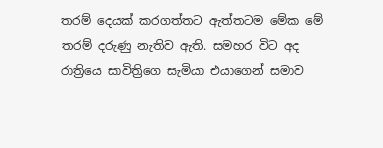තරම් දෙයක් කරගත්තට ඇත්තටම මේක මේ තරම් දරුණු නැතිව ඇති. සමහර විට අද රාත්‍රියෙ සාවිත්‍රිගෙ සැමියා එයාගෙන් සමාව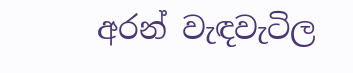අරන් වැඳවැටිල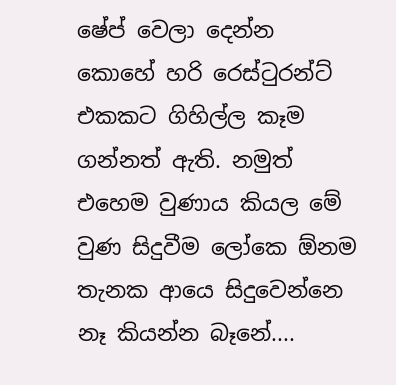ෂේප් වෙලා දෙන්න කොහේ හරි රෙස්ටුරන්ට් එකකට ගිහිල්ල කෑම ගන්නත් ඇති. නමුත් එහෙම වුණාය කියල මේ වුණ සිදුවීම ලෝකෙ ඕනම තැනක ආයෙ සිදුවෙන්‍නෙ නෑ කියන්න බෑනේ....